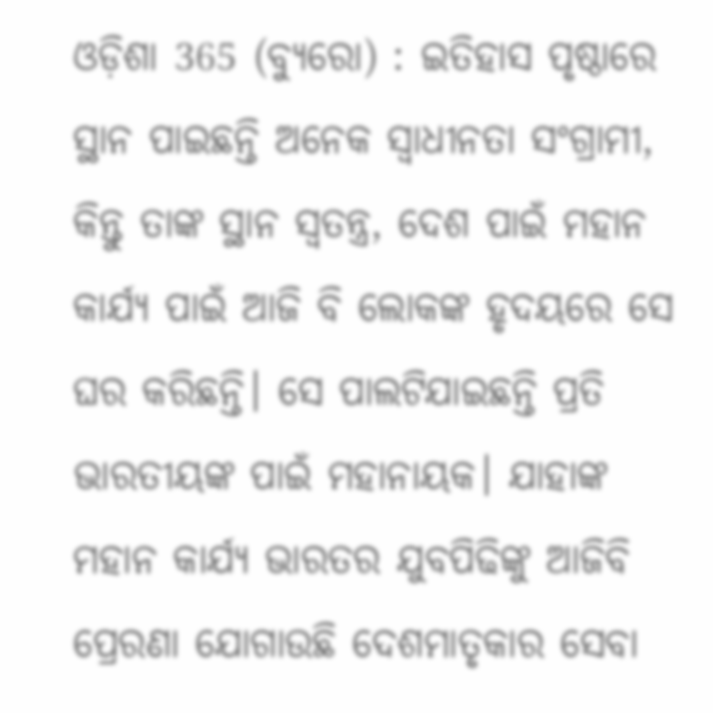ଓଡ଼ିଶା 365 (ବ୍ୟୁରୋ) : ଇତିହାସ ପୃଷ୍ଠାରେ ସ୍ଥାନ ପାଇଛନ୍ତି ଅନେକ ସ୍ୱାଧୀନତା ସଂଗ୍ରାମୀ, କିନ୍ତୁ ତାଙ୍କ ସ୍ଥାନ ସ୍ୱତନ୍ତ୍ର, ଦେଶ ପାଇଁ ମହାନ କାର୍ଯ୍ୟ ପାଇଁ ଆଜି ବି ଲୋକଙ୍କ ହୃଦୟରେ ସେ ଘର କରିଛନ୍ତି। ସେ ପାଲଟିଯାଇଛନ୍ତି ପ୍ରତି ଭାରତୀୟଙ୍କ ପାଇଁ ମହାନାୟକ। ଯାହାଙ୍କ ମହାନ କାର୍ଯ୍ୟ ଭାରତର ଯୁବପିଢିଙ୍କୁ ଆଜିବି ପ୍ରେରଣା ଯୋଗାଉଛି ଦେଶମାତୃକାର ସେବା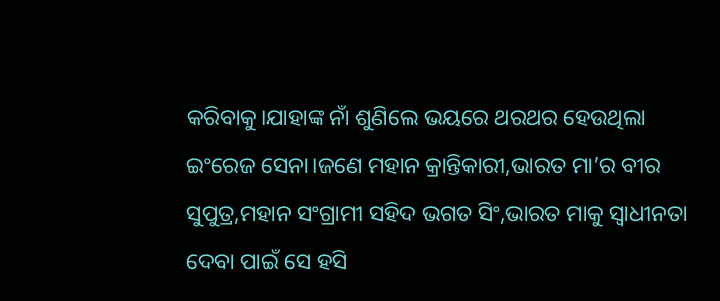କରିବାକୁ।ଯାହାଙ୍କ ନାଁ ଶୁଣିଲେ ଭୟରେ ଥରଥର ହେଉଥିଲା ଇଂରେଜ ସେନା।ଜଣେ ମହାନ କ୍ରାନ୍ତିକାରୀ,ଭାରତ ମା’ର ବୀର ସୁପୁତ୍ର,ମହାନ ସଂଗ୍ରାମୀ ସହିଦ ଭଗତ ସିଂ,ଭାରତ ମାକୁ ସ୍ୱାଧୀନତା ଦେବା ପାଇଁ ସେ ହସି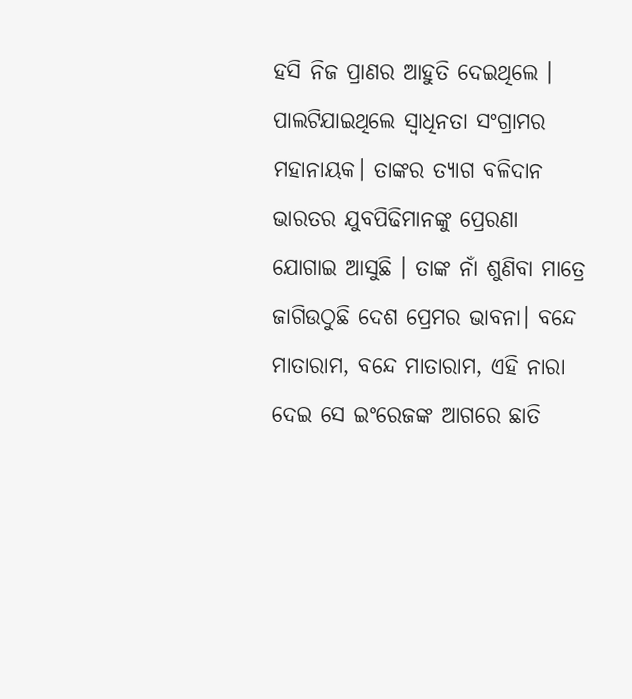ହସି ନିଜ ପ୍ରାଣର ଆହୁତି ଦେଇଥିଲେ । ପାଲଟିଯାଇଥିଲେ ସ୍ୱାଧିନତା ସଂଗ୍ରାମର ମହାନାୟକ। ତାଙ୍କର ତ୍ୟାଗ ବଳିଦାନ ଭାରତର ଯୁବପିଢିମାନଙ୍କୁ ପ୍ରେରଣା ଯୋଗାଇ ଆସୁଛି । ତାଙ୍କ ନାଁ ଶୁଣିବା ମାତ୍ରେ ଜାଗିଉଠୁଛି ଦେଶ ପ୍ରେମର ଭାବନା। ବନ୍ଦେ ମାତାରାମ, ବନ୍ଦେ ମାତାରାମ, ଏହି ନାରା ଦେଇ ସେ ଇଂରେଜଙ୍କ ଆଗରେ ଛାତି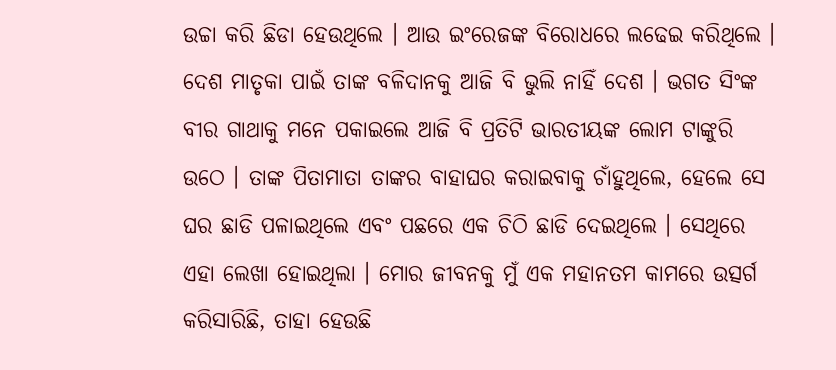ଉଚ୍ଚା କରି ଛିଡା ହେଉଥିଲେ । ଆଉ ଇଂରେଜଙ୍କ ବିରୋଧରେ ଲଢେଇ କରିଥିଲେ ।
ଦେଶ ମାତୃକା ପାଇଁ ତାଙ୍କ ବଳିଦାନକୁ ଆଜି ବି ଭୁଲି ନାହିଁ ଦେଶ । ଭଗତ ସିଂଙ୍କ ବୀର ଗାଥାକୁ ମନେ ପକାଇଲେ ଆଜି ବି ପ୍ରତିଟି ଭାରତୀୟଙ୍କ ଲୋମ ଟାଙ୍କୁରି ଉଠେ । ତାଙ୍କ ପିତାମାତା ତାଙ୍କର ବାହାଘର କରାଇବାକୁ ଚାଁହୁଥିଲେ, ହେଲେ ସେ ଘର ଛାଡି ପଳାଇଥିଲେ ଏବଂ ପଛରେ ଏକ ଚିଠି ଛାଡି ଦେଇଥିଲେ । ସେଥିରେ ଏହା ଲେଖା ହୋଇଥିଲା । ମୋର ଜୀବନକୁ ମୁଁ ଏକ ମହାନତମ କାମରେ ଉତ୍ସର୍ଗ କରିସାରିଛି, ତାହା ହେଉଛି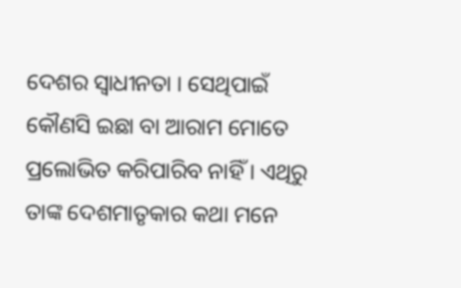ଦେଶର ସ୍ୱାଧୀନତା । ସେଥିପାଇଁ କୌଣସି ଇଛା ବା ଆରାମ ମୋତେ ପ୍ରଲୋଭିତ କରିପାରିବ ନାହିଁ । ଏଥିରୁ ତାଙ୍କ ଦେଶମାତୃକାର କଥା ମନେ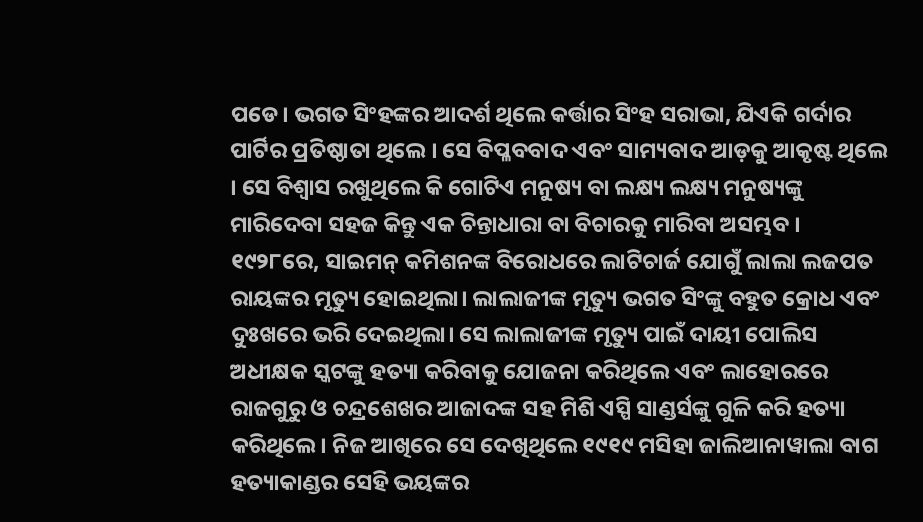ପଡେ। ଭଗତ ସିଂହଙ୍କର ଆଦର୍ଶ ଥିଲେ କର୍ତ୍ତାର ସିଂହ ସରାଭା, ଯିଏକି ଗର୍ଦାର ପାର୍ଟିର ପ୍ରତିଷ୍ଠାତା ଥିଲେ । ସେ ବିପ୍ଳବବାଦ ଏବଂ ସାମ୍ୟବାଦ ଆଡ଼କୁ ଆକୃଷ୍ଟ ଥିଲେ । ସେ ବିଶ୍ୱାସ ରଖୁଥିଲେ କି ଗୋଟିଏ ମନୁଷ୍ୟ ବା ଲକ୍ଷ୍ୟ ଲକ୍ଷ୍ୟ ମନୁଷ୍ୟଙ୍କୁ ମାରିଦେବା ସହଜ କିନ୍ତୁ ଏକ ଚିନ୍ତାଧାରା ବା ବିଚାରକୁ ମାରିବା ଅସମ୍ଭବ ।
୧୯୨୮ରେ, ସାଇମନ୍ କମିଶନଙ୍କ ବିରୋଧରେ ଲାଟିଚାର୍ଜ ଯୋଗୁଁ ଲାଲା ଲଜପତ ରାୟଙ୍କର ମୃତ୍ୟୁ ହୋଇଥିଲା। ଲାଲାଜୀଙ୍କ ମୃତ୍ୟୁ ଭଗତ ସିଂଙ୍କୁ ବହୁତ କ୍ରୋଧ ଏବଂ ଦୁଃଖରେ ଭରି ଦେଇଥିଲା। ସେ ଲାଲାଜୀଙ୍କ ମୃତ୍ୟୁ ପାଇଁ ଦାୟୀ ପୋଲିସ ଅଧୀକ୍ଷକ ସ୍କଟଙ୍କୁ ହତ୍ୟା କରିବାକୁ ଯୋଜନା କରିଥିଲେ ଏବଂ ଲାହୋରରେ ରାଜଗୁରୁ ଓ ଚନ୍ଦ୍ରଶେଖର ଆଜାଦଙ୍କ ସହ ମିଶି ଏସ୍ପି ସାଣ୍ଡର୍ସଙ୍କୁ ଗୁଳି କରି ହତ୍ୟା କରିଥିଲେ। ନିଜ ଆଖିରେ ସେ ଦେଖିଥିଲେ ୧୯୧୯ ମସିହା ଜାଲିଆନାୱାଲା ବାଗ ହତ୍ୟାକାଣ୍ଡର ସେହି ଭୟଙ୍କର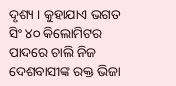ଦୃଶ୍ୟ । କୁହାଯାଏ ଭଗତ ସିଂ ୪୦ କିଲୋମିଟର ପାଦରେ ଚାଲି ନିଜ ଦେଶବାସୀଙ୍କ ରକ୍ତ ଭିଜା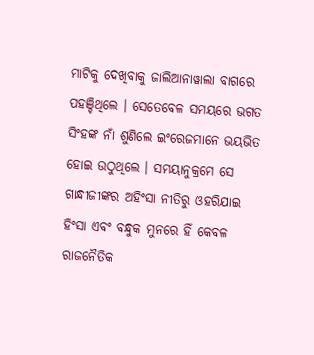ମାଟିକୁ ଦେଖିବାକୁ ଜାଲିଆନାୱାଲା ବାଗରେ ପହଞ୍ଚିଥିଲେ । ସେତେବେଳ ସମୟରେ ଭଗତ ସିଂହଙ୍କ ନାଁ ଶୁଣିଲେ ଇଂରେଜମାନେ ଭୟଭିତ ହୋଇ ଉଠୁଥିଲେ । ସମୟାନୁକ୍ରମେ ସେ ଗାନ୍ଧୀଜୀଙ୍କର ଅହିଂସା ନୀତିରୁ ଓହରିଯାଇ ହିଂସା ଏବଂ ବନ୍ଧୁକ ମୁନରେ ହିଁ କେବଳ ରାଜନୈତିକ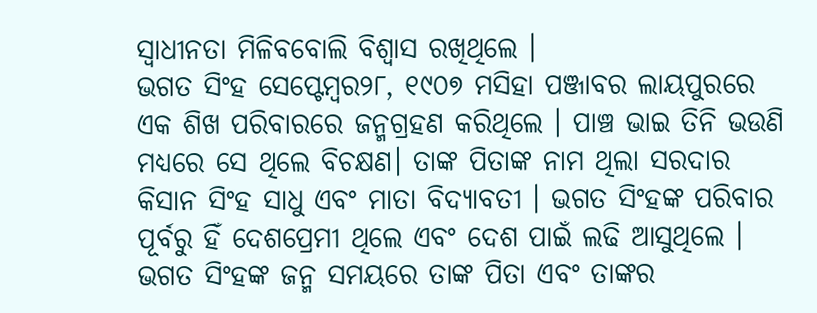ସ୍ୱାଧୀନତା ମିଳିବବୋଲି ବିଶ୍ୱାସ ରଖିଥିଲେ ।
ଭଗତ ସିଂହ ସେପ୍ଟେମ୍ବର୨୮, ୧୯୦୭ ମସିହା ପଞ୍ଜାବର ଲାୟପୁରରେ ଏକ ଶିଖ ପରିବାରରେ ଜନ୍ମଗ୍ରହଣ କରିଥିଲେ । ପାଞ୍ଚ ଭାଇ ତିନି ଭଉଣି ମଧ୍ୟରେ ସେ ଥିଲେ ବିଚକ୍ଷଣ। ତାଙ୍କ ପିତାଙ୍କ ନାମ ଥିଲା ସରଦାର କିସାନ ସିଂହ ସାଧୁ ଏବଂ ମାତା ବିଦ୍ୟାବତୀ । ଭଗତ ସିଂହଙ୍କ ପରିବାର ପୂର୍ବରୁ ହିଁ ଦେଶପ୍ରେମୀ ଥିଲେ ଏବଂ ଦେଶ ପାଇଁ ଲଢି ଆସୁଥିଲେ । ଭଗତ ସିଂହଙ୍କ ଜନ୍ମ ସମୟରେ ତାଙ୍କ ପିତା ଏବଂ ତାଙ୍କର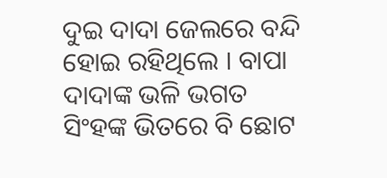ଦୁଇ ଦାଦା ଜେଲରେ ବନ୍ଦି ହୋଇ ରହିଥିଲେ । ବାପା ଦାଦାଙ୍କ ଭଳି ଭଗତ ସିଂହଙ୍କ ଭିତରେ ବି ଛୋଟ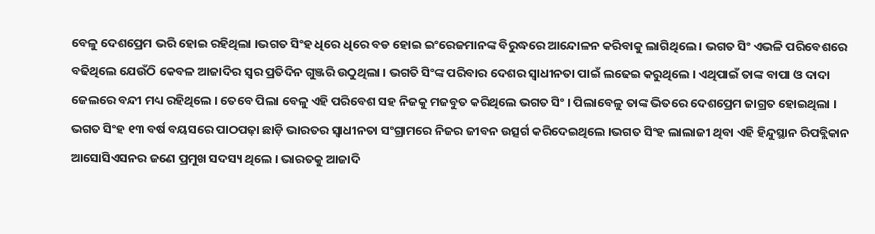ବେଳୁ ଦେଶପ୍ରେମ ଭରି ହୋଇ ରହିଥିଲା ।ଭଗତ ସିଂହ ଧିରେ ଧିରେ ବଡ ହୋଇ ଇଂରେଜମାନଙ୍କ ବିରୁଦ୍ଧରେ ଆନ୍ଦୋଳନ କରିବାକୁ ଲାଗିଥିଲେ । ଭଗତ ସିଂ ଏଭଳି ପରିବେଶରେ ବଢିଥିଲେ ଯେଉଁଠି କେବଳ ଆଜାଦିର ସ୍ୱର ପ୍ରତିଦିନ ଗୁଞ୍ଜରି ଉଠୁଥିଲା । ଭଗତି ସିଂଙ୍କ ପରିବାର ଦେଶର ସ୍ୱାଧୀନତା ପାଇଁ ଲଢେଇ କରୁଥିଲେ । ଏଥିପାଇଁ ତାଙ୍କ ବାପା ଓ ଦାଦା ଜେଲରେ ବନ୍ଦୀ ମଧ୍ୟ ରହିଥିଲେ । ତେବେ ପିଲା ବେଳୁ ଏହି ପରିବେଶ ସହ ନିଜକୁ ମଜବୁତ କରିଥିଲେ ଭଗତ ସିଂ । ପିଲାବେଳୁ ତାଙ୍କ ଭିତରେ ଦେଶପ୍ରେମ ଜାଗ୍ରତ ହୋଇଥିଲା ।
ଭଗତ ସିଂହ ୧୩ ବର୍ଷ ବୟସରେ ପାଠପଢ଼ା ଛାଡ଼ି ଭାରତର ସ୍ୱାଧୀନତା ସଂଗ୍ରାମରେ ନିଜର ଜୀବନ ଉତ୍ସର୍ଗ କରିଦେଇଥିଲେ ।ଭଗତ ସିଂହ ଲାଲାଜୀ ଥିବା ଏହି ହିନ୍ଦୁସ୍ଥାନ ରିପବ୍ଲିକାନ ଆସୋସିଏସନର ଜଣେ ପ୍ରମୁଖ ସଦସ୍ୟ ଥିଲେ । ଭାରତକୁ ଆଜାଦି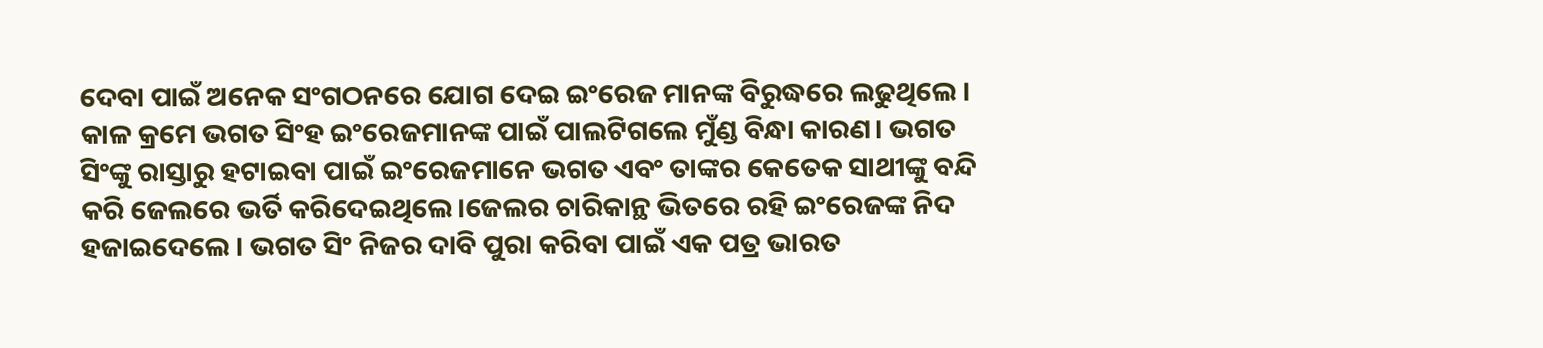ଦେବା ପାଇଁ ଅନେକ ସଂଗଠନରେ ଯୋଗ ଦେଇ ଇଂରେଜ ମାନଙ୍କ ବିରୁଦ୍ଧରେ ଲଢୁଥିଲେ । କାଳ କ୍ରମେ ଭଗତ ସିଂହ ଇଂରେଜମାନଙ୍କ ପାଇଁ ପାଲଟିଗଲେ ମୁଁଣ୍ଡ ବିନ୍ଧା କାରଣ। ଭଗତ ସିଂଙ୍କୁ ରାସ୍ତାରୁ ହଟାଇବା ପାଇଁ ଇଂରେଜମାନେ ଭଗତ ଏବଂ ତାଙ୍କର କେତେକ ସାଥୀଙ୍କୁ ବନ୍ଦି କରି ଜେଲରେ ଭର୍ତି କରିଦେଇଥିଲେ।ଜେଲର ଚାରିକାନ୍ଥ ଭିତରେ ରହି ଇଂରେଜଙ୍କ ନିଦ ହଜାଇଦେଲେ । ଭଗତ ସିଂ ନିଜର ଦାବି ପୁରା କରିବା ପାଇଁ ଏକ ପତ୍ର ଭାରତ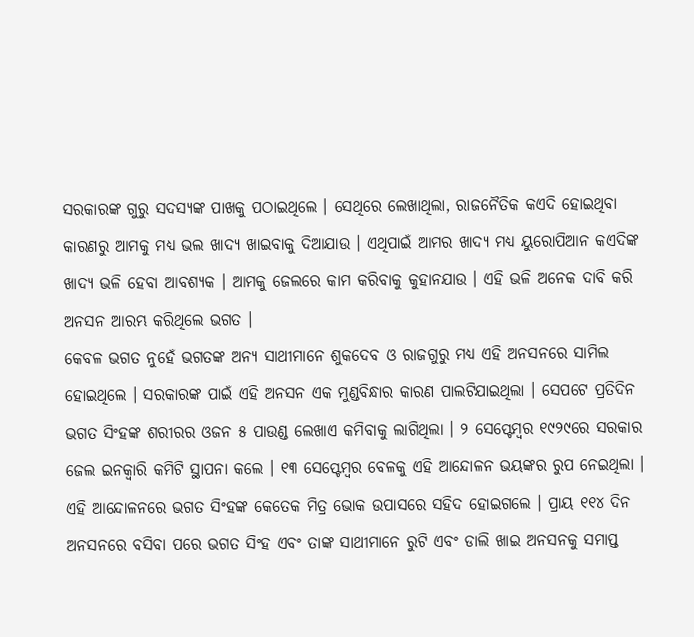ସରକାରଙ୍କ ଗୁରୁ ସଦସ୍ୟଙ୍କ ପାଖକୁ ପଠାଇଥିଲେ । ସେଥିରେ ଲେଖାଥିଲା, ରାଜନୈତିକ କଏଦି ହୋଇଥିବା କାରଣରୁ ଆମକୁ ମଧ୍ୟ ଭଲ ଖାଦ୍ୟ ଖାଇବାକୁ ଦିଆଯାଉ । ଏଥିପାଇଁ ଆମର ଖାଦ୍ୟ ମଧ୍ୟ ୟୁରୋପିଆନ କଏଦିଙ୍କ ଖାଦ୍ୟ ଭଳି ହେବା ଆବଶ୍ୟକ । ଆମକୁ ଜେଲରେ କାମ କରିବାକୁ କୁହାନଯାଉ । ଏହି ଭଳି ଅନେକ ଦାବି କରି ଅନସନ ଆରମ୍ଭ କରିଥିଲେ ଭଗତ ।
କେବଳ ଭଗତ ନୁହେଁ ଭଗତଙ୍କ ଅନ୍ୟ ସାଥୀମାନେ ଶୁକଦେବ ଓ ରାଜଗୁରୁ ମଧ୍ୟ ଏହି ଅନସନରେ ସାମିଲ ହୋଇଥିଲେ । ସରକାରଙ୍କ ପାଇଁ ଏହି ଅନସନ ଏକ ମୁଣ୍ଡବିନ୍ଧାର କାରଣ ପାଲଟିଯାଇଥିଲା । ସେପଟେ ପ୍ରତିଦିନ ଭଗତ ସିଂହଙ୍କ ଶରୀରର ଓଜନ ୫ ପାଉଣ୍ଡ ଲେଖାଏ କମିବାକୁ ଲାଗିଥିଲା । ୨ ସେପ୍ଟେମ୍ବର ୧୯୨୯ରେ ସରକାର ଜେଲ ଇନକ୍ୱାରି କମିଟି ସ୍ଥାପନା କଲେ । ୧୩ ସେପ୍ଟେମ୍ବର ବେଳକୁ ଏହି ଆନ୍ଦୋଳନ ଭୟଙ୍କର ରୁପ ନେଇଥିଲା । ଏହି ଆନ୍ଦୋଳନରେ ଭଗତ ସିଂହଙ୍କ କେତେକ ମିତ୍ର ଭୋକ ଉପାସରେ ସହିଦ ହୋଇଗଲେ । ପ୍ରାୟ ୧୧୪ ଦିନ ଅନସନରେ ବସିବା ପରେ ଭଗତ ସିଂହ ଏବଂ ତାଙ୍କ ସାଥୀମାନେ ରୁଟି ଏବଂ ଡାଲି ଖାଇ ଅନସନକୁ ସମାପ୍ତ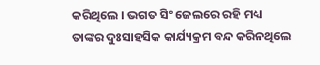କରିଥିଲେ । ଭଗତ ସିଂ ଜେଲରେ ରହି ମଧ୍ୟ ତାଙ୍କର ଦୁଃସାହସିକ କାର୍ଯ୍ୟକ୍ରମ ବନ୍ଦ କରିନଥିଲେ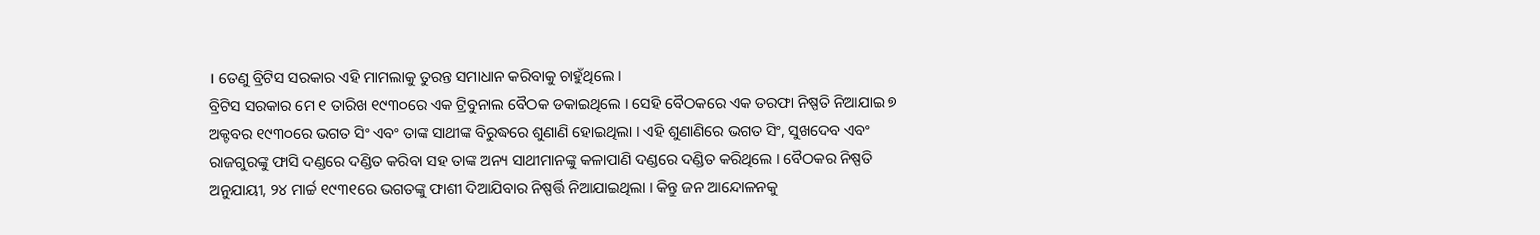। ତେଣୁ ବ୍ରିଟିସ ସରକାର ଏହି ମାମଲାକୁ ତୁରନ୍ତ ସମାଧାନ କରିବାକୁ ଚାହୁଁଥିଲେ ।
ବ୍ରିଟିସ ସରକାର ମେ ୧ ତାରିଖ ୧୯୩୦ରେ ଏକ ଟ୍ରିବୁନାଲ ବୈଠକ ଡକାଇଥିଲେ । ସେହି ବୈଠକରେ ଏକ ତରଫା ନିଷ୍ପତି ନିଆଯାଇ ୭ ଅକ୍ଟବର ୧୯୩୦ରେ ଭଗତ ସିଂ ଏବଂ ତାଙ୍କ ସାଥୀଙ୍କ ବିରୁଦ୍ଧରେ ଶୁଣାଣି ହୋଇଥିଲା । ଏହି ଶୁଣାଣିରେ ଭଗତ ସିଂ, ସୁଖଦେବ ଏବଂ ରାଜଗୁରଙ୍କୁ ଫାସି ଦଣ୍ଡରେ ଦଣ୍ଡିତ କରିବା ସହ ତାଙ୍କ ଅନ୍ୟ ସାଥୀମାନଙ୍କୁ କଳାପାଣି ଦଣ୍ଡରେ ଦଣ୍ଡିତ କରିଥିଲେ । ବୈଠକର ନିଷ୍ପତି ଅନୁଯାୟୀ, ୨୪ ମାର୍ଚ୍ଚ ୧୯୩୧ରେ ଭଗତଙ୍କୁ ଫାଶୀ ଦିଆଯିବାର ନିଷ୍ପର୍ତ୍ତି ନିଆଯାଇଥିଲା । କିନ୍ତୁ ଜନ ଆନ୍ଦୋଳନକୁ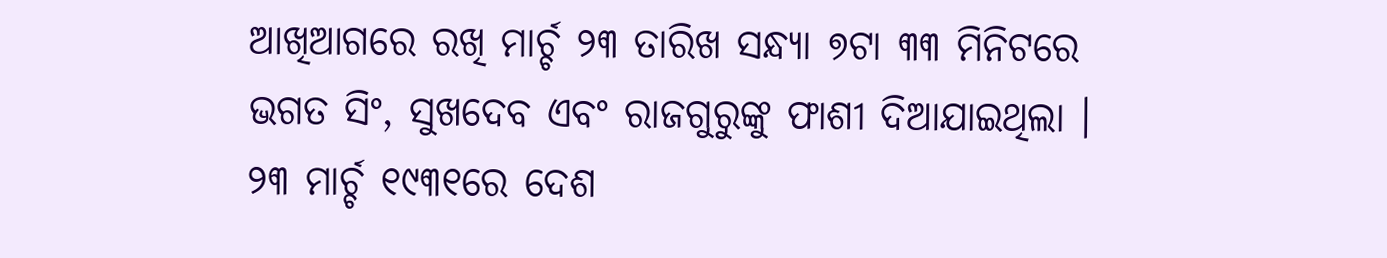ଆଖିଆଗରେ ରଖି ମାର୍ଚ୍ଚ ୨୩ ତାରିଖ ସନ୍ଧ୍ୟା ୭ଟା ୩୩ ମିନିଟରେ ଭଗତ ସିଂ, ସୁଖଦେବ ଏବଂ ରାଜଗୁରୁଙ୍କୁ ଫାଶୀ ଦିଆଯାଇଥିଲା । ୨୩ ମାର୍ଚ୍ଚ ୧୯୩୧ରେ ଦେଶ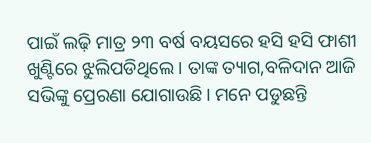ପାଇଁ ଲଢ଼ି ମାତ୍ର ୨୩ ବର୍ଷ ବୟସରେ ହସି ହସି ଫାଶୀ ଖୁଣ୍ଟିରେ ଝୁଲିପଡିଥିଲେ। ତାଙ୍କ ତ୍ୟାଗ,ବଳିଦାନ ଆଜି ସଭିଙ୍କୁ ପ୍ରେରଣା ଯୋଗାଉଛି। ମନେ ପଡୁଛନ୍ତି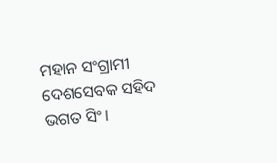ମହାନ ସଂଗ୍ରାମୀ ଦେଶସେବକ ସହିଦ ଭଗତ ସିଂ।